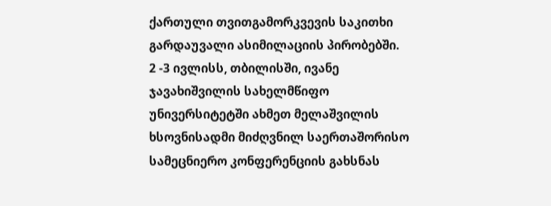ქართული თვითგამორკვევის საკითხი გარდაუვალი ასიმილაციის პირობებში.
2 -3 ივლისს, თბილისში, ივანე ჯავახიშვილის სახელმწიფო უნივერსიტეტში ახმეთ მელაშვილის ხსოვნისადმი მიძღვნილ საერთაშორისო სამეცნიერო კონფერენციის გახსნას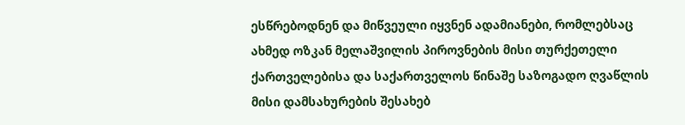ესწრებოდნენ და მიწვეული იყვნენ ადამიანები, რომლებსაც ახმედ ოზკან მელაშვილის პიროვნების მისი თურქეთელი ქართველებისა და საქართველოს წინაშე საზოგადო ღვაწლის მისი დამსახურების შესახებ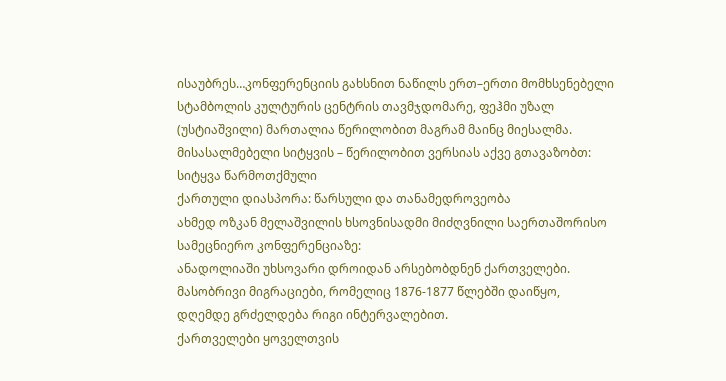ისაუბრეს…კონფერენციის გახსნით ნაწილს ერთ–ერთი მომხსენებელი სტამბოლის კულტურის ცენტრის თავმჯდომარე, ფეჰმი უზალ (უსტიაშვილი) მართალია წერილობით მაგრამ მაინც მიესალმა. მისასალმებელი სიტყვის – წერილობით ვერსიას აქვე გთავაზობთ:
სიტყვა წარმოთქმული
ქართული დიასპორა: წარსული და თანამედროვეობა
ახმედ ოზკან მელაშვილის ხსოვნისადმი მიძღვნილი საერთაშორისო სამეცნიერო კონფერენციაზე:
ანადოლიაში უხსოვარი დროიდან არსებობდნენ ქართველები.
მასობრივი მიგრაციები, რომელიც 1876-1877 წლებში დაიწყო,
დღემდე გრძელდება რიგი ინტერვალებით.
ქართველები ყოველთვის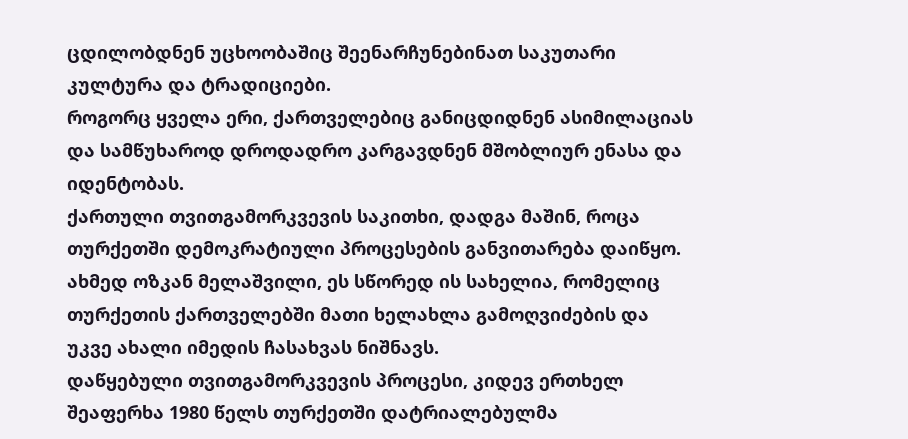ცდილობდნენ უცხოობაშიც შეენარჩუნებინათ საკუთარი კულტურა და ტრადიციები.
როგორც ყველა ერი, ქართველებიც განიცდიდნენ ასიმილაციას და სამწუხაროდ დროდადრო კარგავდნენ მშობლიურ ენასა და იდენტობას.
ქართული თვითგამორკვევის საკითხი, დადგა მაშინ, როცა თურქეთში დემოკრატიული პროცესების განვითარება დაიწყო.
ახმედ ოზკან მელაშვილი, ეს სწორედ ის სახელია, რომელიც თურქეთის ქართველებში მათი ხელახლა გამოღვიძების და უკვე ახალი იმედის ჩასახვას ნიშნავს.
დაწყებული თვითგამორკვევის პროცესი, კიდევ ერთხელ შეაფერხა 1980 წელს თურქეთში დატრიალებულმა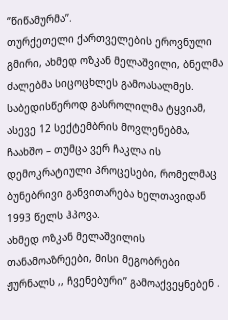‘’წიწამურმა’’.
თურქეთელი ქართველების ეროვნული გმირი, ახმედ ოზკან მელაშვილი, ბნელმა ძალებმა სიცოცხლეს გამოასალმეს.
საბედისწეროდ გასროლილმა ტყვიამ, ასევე 12 სექტემბრის მოვლენებმა, ჩაახშო – თუმცა ვერ ჩაკლა ის დემოკრატიული პროცესები, რომელმაც ბუნებრივი განვითარება ხელთავიდან 1993 წელს ჰპოვა.
ახმედ ოზკან მელაშვილის თანამოაზრეები, მისი მეგობრები ჟურნალს ,, ჩვენებური’’ გამოაქვეყნებენ .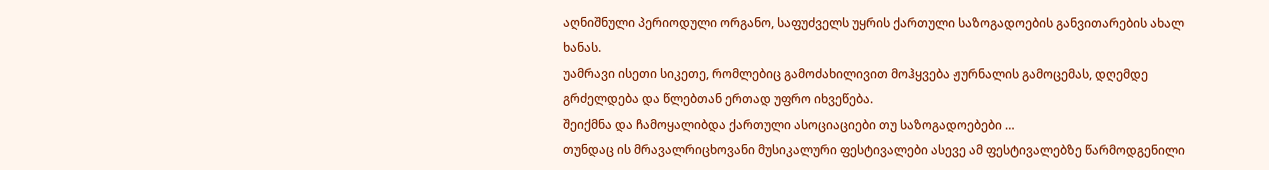აღნიშნული პერიოდული ორგანო, საფუძველს უყრის ქართული საზოგადოების განვითარების ახალ ხანას.
უამრავი ისეთი სიკეთე, რომლებიც გამოძახილივით მოჰყვება ჟურნალის გამოცემას, დღემდე გრძელდება და წლებთან ერთად უფრო იხვეწება.
შეიქმნა და ჩამოყალიბდა ქართული ასოციაციები თუ საზოგადოებები …
თუნდაც ის მრავალრიცხოვანი მუსიკალური ფესტივალები ასევე ამ ფესტივალებზე წარმოდგენილი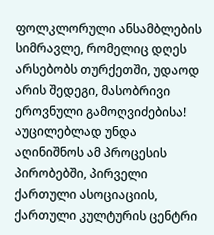ფოლკლორული ანსამბლების სიმრავლე, რომელიც დღეს არსებობს თურქეთში, უდაოდ არის შედეგი, მასობრივი ეროვნული გამოღვიძებისა!
აუცილებლად უნდა აღინიშნოს ამ პროცესის პირობებში, პირველი ქართული ასოციაციის, ქართული კულტურის ცენტრი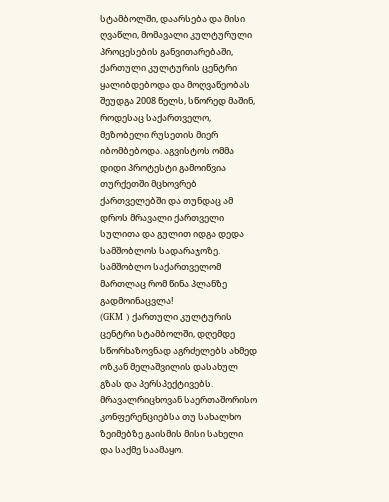სტამბოლში, დაარსება და მისი ღვაწლი, მომავალი კულტურული პროცესების განვითარებაში,
ქართული კულტურის ცენტრი ყალიბდებოდა და მოღვაწეობას შეუდგა 2008 წელს, სწორედ მაშინ, როდესაც საქართველო, მეზობელი რუსეთის მიერ იბომბებოდა. აგვისტოს ომმა დიდი პროტესტი გამოიწვია თურქეთში მცხოვრებ ქართველებში და თუნდაც ამ დროს მრავალი ქართველი სულითა და გულით იდგა დედა სამშობლოს სადარაჯოზე.
სამშობლო საქართველომ მართლაც რომ წინა პლანზე გადმოინაცვლა!
(GKM ) ქართული კულტურის ცენტრი სტამბოლში, დღემდე სწორხაზოვნად აგრძელებს ახმედ ოზკან მელაშვილის დასახულ გზას და პერსპექტივებს.
მრავალრიცხოვან საერთაშორისო კონფერენციებსა თუ სახალხო ზეიმებზე გაისმის მისი სახელი და საქმე საამაყო.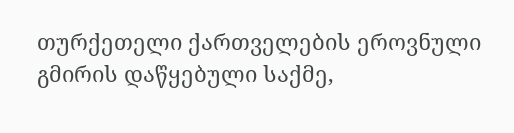თურქეთელი ქართველების ეროვნული გმირის დაწყებული საქმე,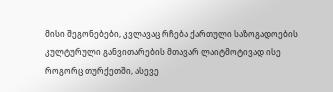მისი შეგონებები, კვლავაც რჩება ქართული საზოგადოების კულტურული განვითარების მთავარ ლაიტმოტივად ისე როგორც თურქეთში, ასევე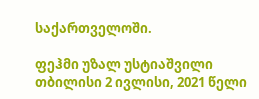საქართველოში.

ფეჰმი უზალ უსტიაშვილი
თბილისი 2 ივლისი, 2021 წელი